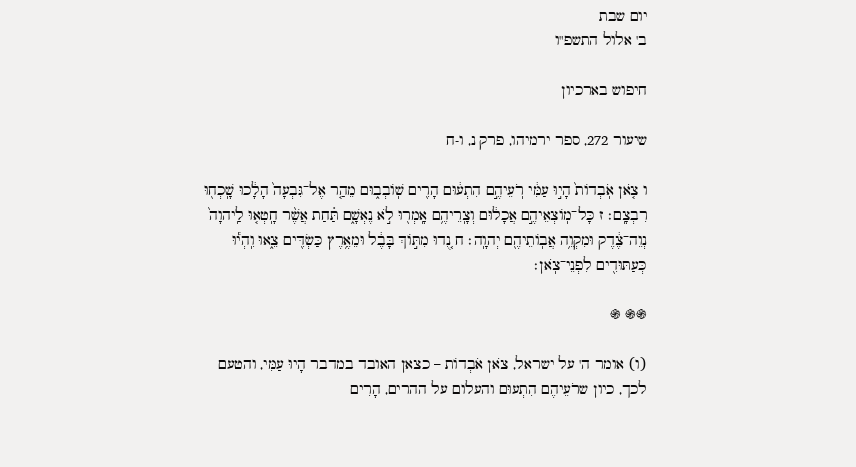יום שבת
ב' אלול התשפ"ו

חיפוש בארכיון

שיעור 272, ספר ירמיהו, פרק נ, ו-ח

ו צֹ֤אן אֹֽבְדוֹת֙ הָי֣וּ עַמִּ֔י רֹֽעֵיהֶ֣ם הִתְע֔וּם הָרִ֖ים שֽׁוֹבְב֑וּם מֵהַ֤ר אֶל־גִּבְעָה֙ הָלָ֔כוּ שָֽׁכְח֖וּ רִבְצָֽם׃ ז כָּל־מֽוֹצְאֵיהֶ֣ם אֲכָל֔וּם וְצָֽרֵיהֶ֥ם אָֽמְר֖וּ לֹ֣א נֶאְשָׁ֑ם תַּ֗חַת אֲשֶׁ֨ר חָֽטְא֤וּ לַֽיהוָה֙ נְוֵה־צֶ֔דֶק וּמִקְוֵ֥ה אֲבֽוֹתֵיהֶ֖ם יְהוָֽה׃ ח נֻ֚דוּ מִתּ֣וֹךְ בָּבֶ֔ל וּמֵאֶ֥רֶץ כַּשְׂדִּ֖ים צֵ֑אוּ וִֽהְי֕וּ כְּעַתּוּדִ֖ים לִפְנֵי־צֹֽאן׃

֍֍ ֍

(ו) אומר ה' על ישראל, צֹאן אֹבְדוֹת – כצאן האובד במדבר הָיוּ עַמִּי, והטעם לכך, כיון שרֹעֵיהֶם הִתְעוּם והעלום על ההרים, הָרִים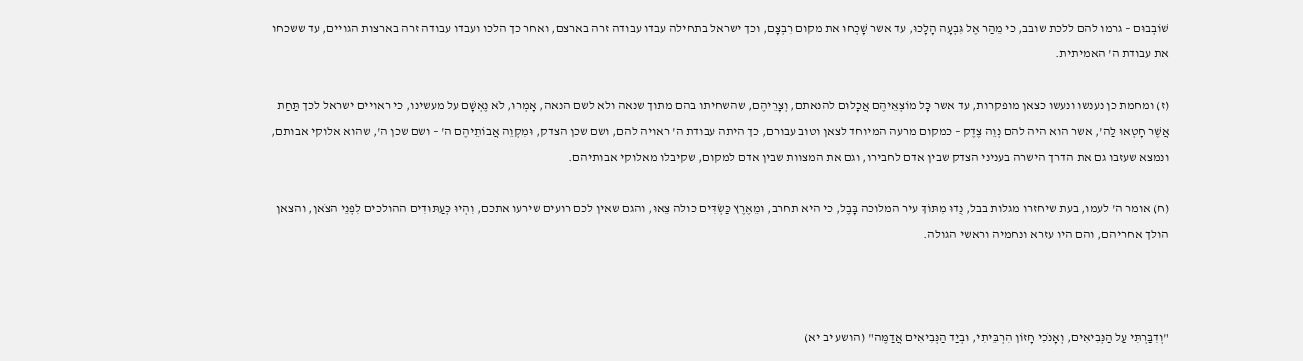שׁוֹבְבוּם – גרמו להם ללכת שובב, כי מֵהַר אֶל גִּבְעָה הָלָכוּ, עד אשר שָׁכְחוּ את מקום רִבְצָם, וכך ישראל בתחילה עבדו עבודה זרה בארצם, ואחר כך הלכו ועבדו עבודה זרה בארצות הגויים, עד ששכחו את עבודת ה' האמיתית.

(ז) ומחמת כן נענשו ונעשו כצאן מופקרות, עד אשר כָּל מוֹצְאֵיהֶם אֲכָלוּם להנאתם, וְצָרֵיהֶם, שהשחיתו בהם מתוך שנאה ולא לשם הנאה, אָמְרוּ, לֹא נֶאְשָׁם על מעשינו, כי ראויים ישראל לכך תַּחַת אֲשֶׁר חָטְאוּ לַה', אשר הוא היה להם נְוֵה צֶדֶק – כמקום מרעה המיוחד לצאן וטוב עבורם, כך היתה עבודת ה' ראויה להם, ושם שכן הצדק, וּמִקְוֵה אֲבוֹתֵיהֶם ה' – ושם שכן ה', שהוא אלוקי אבותם, ונמצא שעזבו גם את הדרך הישרה בעניני הצדק שבין אדם לחבירו, וגם את המצוות שבין אדם למקום, שקיבלו מאלוקי אבותיהם.

(ח) אומר ה' לעמו, בעת שיחזרו מגלות בבל, נֻדוּ מִתּוֹךְ עיר המלוכה בָּבֶל, כי היא תחרב, וּמֵאֶרֶץ כַּשְׂדִּים כולה צֵאוּ, והגם שאין לכם רועים שירעו אתכם, וִהְיוּ כְּעַתּוּדִים ההולכים לִפְנֵי הצֹאן, והצאן הולך אחריהם, והם היו עזרא ונחמיה וראשי הגולה.



"וְדִבַּרְתִּי עַל הַנְּבִיאִים, וְאָנֹכִי חָזוֹן הִרְבֵּיתִי, וּבְיַד הַנְּבִיאִים אֲדַמֶּה" (הושע יב יא)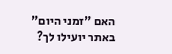האם "זמני היום" באתר יועילו לך?